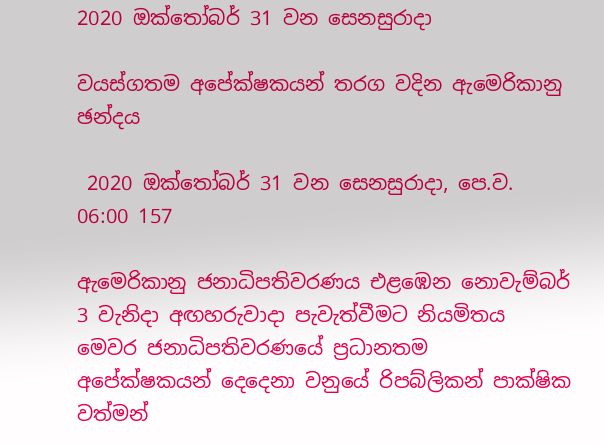2020 ඔක්තෝබර් 31 වන සෙනසුරාදා

වයස්ගතම අපේක්ෂකයන් තරග වදින ඇමෙරිකානු ඡන්දය

 2020 ඔක්තෝබර් 31 වන සෙනසුරාදා, පෙ.ව. 06:00 157

ඇමෙරිකානු ජනාධිපතිවරණය එළඹෙන නොවැම්බර් 3 වැනිදා අඟහරුවාදා පැවැත්වීමට නියමිතය මෙවර ජනාධිපතිවරණයේ ප්‍රධානතම අපේක්ෂකයන් දෙදෙනා වනුයේ රිපබ්ලිකන් පාක්ෂික වත්මන්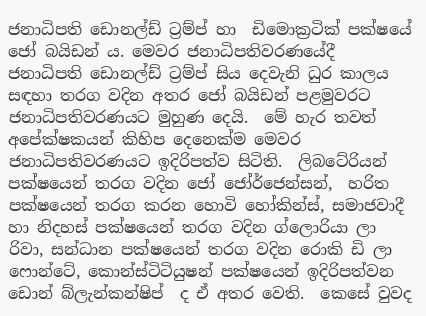ජනාධිපති ඩොනල්ඩ් ට්‍රම්ප් හා  ඩිමොක්‍රටික් පක්ෂයේ ජෝ බයිඩන් ය. මෙවර ජනාධිපතිවරණයේදී ජනාධිපති ඩොනල්ඩ් ට්‍රම්ප් සිය දෙවැනි ධුර කාලය සඳහා තරග වදින අතර ජෝ බයිඩන් පළමුවරට ජනාධිපතිවරණයට මුහුණ දෙයි.  මේ හැර තවත් අපේක්ෂකයන් කිහිප දෙනෙක්ම මෙවර ජනාධිපතිවරණයට ඉදිරිපත්ව සිටිති.  ලිබටේරියන් පක්ෂයෙන් තරග වදින ජෝ ජෝර්ජෙන්සන්,  හරිත පක්ෂයෙන් තරග කරන හොවි හෝකින්ස්, සමාජවාදී හා නිදහස් පක්ෂයෙන් තරග වදින ග්ලොරියා ලා රිවා, සන්ධාන පක්ෂයෙන් තරග වදින රොකි ඩි ලා ෆොන්ටේ, කොන්ස්ටිටියුෂන් පක්ෂයෙන් ඉදිරිපත්වන ඩොන් බ්ලැන්කන්ෂිප්  ද ඒ අතර වෙති.  කෙසේ වුවද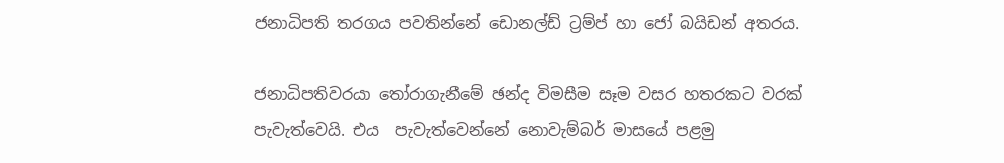ජනාධිපති තරගය පවතින්නේ ඩොනල්ඩ් ට්‍රම්ප් හා ජෝ බයිඩන් අතරය.

ජනාධිපතිවරයා තෝරාගැනීමේ ඡන්ද විමසීම සෑම වසර හතරකට වරක් පැවැත්වෙයි. එය  පැවැත්වෙන්නේ නොවැම්බර් මාසයේ පළමු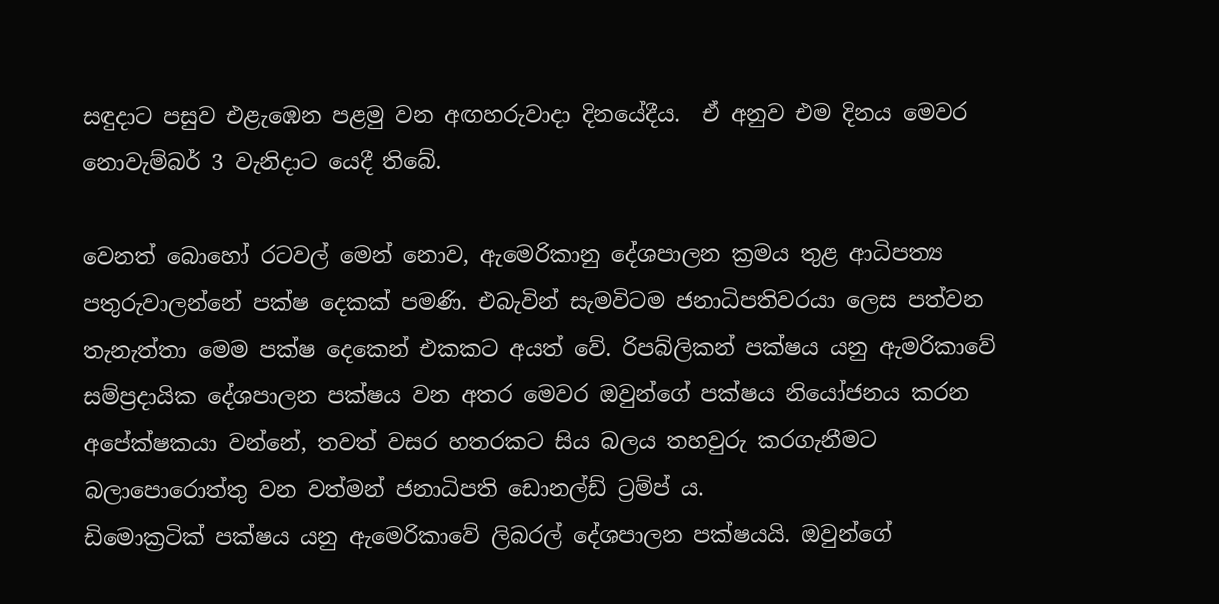සඳුදාට පසුව එළැඹෙන පළමු වන අඟහරුවාදා දිනයේදීය.  ඒ අනුව එම දිනය මෙවර නොවැම්බර් 3 වැනිදාට යෙදී තිබේ.

වෙනත් බොහෝ රටවල් මෙන් නොව, ඇමෙරිකානු දේශපාලන ක්‍රමය තුළ ආධිපත්‍ය පතුරුවාලන්නේ පක්ෂ දෙකක් පමණි. එබැවින් සැමවිටම ජනාධිපතිවරයා ලෙස පත්වන තැනැත්තා මෙම පක්ෂ දෙකෙන් එකකට අයත් වේ. රිපබ්ලිකන් පක්ෂය යනු ඇමරිකාවේ සම්ප්‍ර‍දායික දේශපාලන පක්ෂය වන අතර මෙවර ඔවුන්ගේ පක්ෂය නියෝජනය කරන අපේක්ෂකයා වන්නේ, තවත් වසර හතරකට සිය බලය තහවුරු කරගැනීමට බලාපොරොත්තු වන වත්මන් ජනාධිපති ඩොනල්ඩ් ට්‍ර‍ම්ප් ය.
ඩිමොක්‍ර‍ටික් පක්ෂය යනු ඇමෙරිකාවේ ලිබරල් දේශපාලන පක්ෂයයි. ඔවුන්ගේ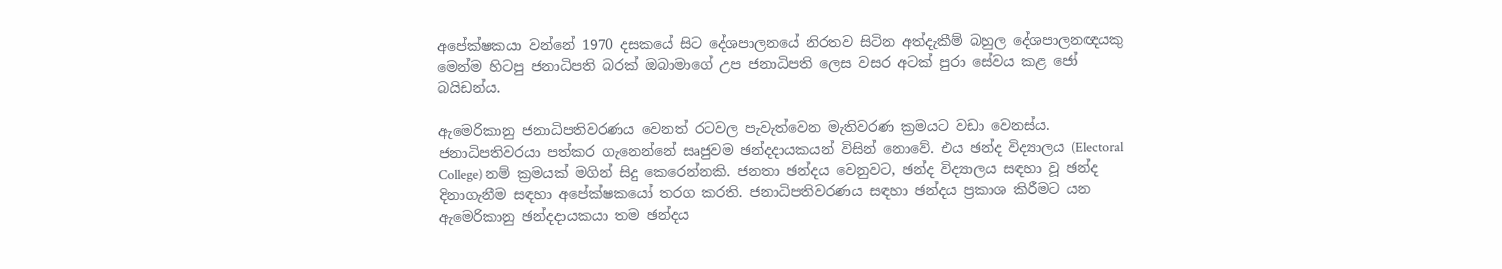අපේක්ෂකයා වන්නේ 1970 දසකයේ සිට දේශපාලනයේ නිරතව සිටින අත්දැකීම් බහුල දේශපාලනඥයකු මෙන්ම හිටපු ජනාධිපති බරක් ඔබාමාගේ උප ජනාධිපති ලෙස වසර අටක් පුරා සේවය කළ ජෝ බයිඩන්ය.

ඇමෙරිකානු ජනාධිපතිවරණය වෙනත් රටවල පැවැත්වෙන මැතිවරණ ක්‍රමයට වඩා වෙනස්ය. ජනාධිපතිවරයා පත්කර ගැනෙන්නේ සෘජුවම ඡන්දදායකයන් විසින් නොවේ. එය ඡන්ද විද්‍යාලය (Electoral College) නම් ක්‍රමයක් මගින් සිදු කෙරෙන්නකි. ජනතා ඡන්දය වෙනුවට, ඡන්ද විද්‍යාලය සඳහා වූ ඡන්ද දිනාගැනීම සඳහා අපේක්ෂකයෝ තරග කරති. ජනාධිපතිවරණය සඳහා ඡන්දය ප්‍රකාශ කිරීමට යන ඇමෙරිකානු ඡන්දදායකයා තම ඡන්දය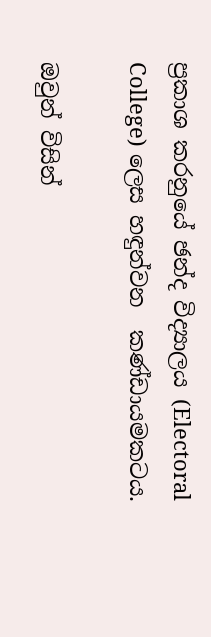ප්‍රකාශ කරනුයේ ඡන්ද විද්‍යාලය (Electoral College) ලෙස හඳුන්වන  කණ්ඩායමකටය.

ඔවුන් විසින්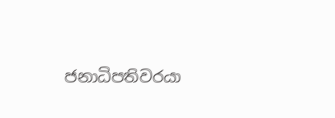ජනාධිපතිවරයා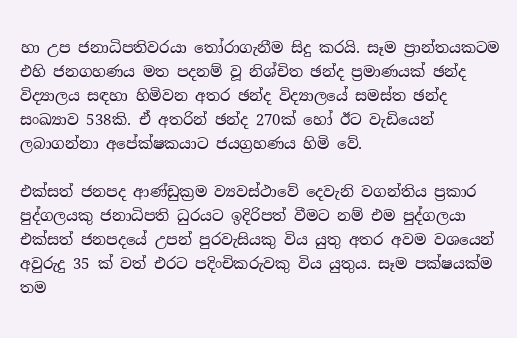හා උප ජනාධිපතිවරයා තෝරාගැනීම සිදු කරයි. සෑම ප්‍රාන්තයකටම එහි ජනගහණය මත පදනම් වූ නිශ්චිත ඡන්ද ප්‍රමාණයක් ඡන්ද විද්‍යාලය සඳහා හිමිවන අතර ඡන්ද විද්‍යාලයේ සමස්ත ඡන්ද සංඛ්‍යාව 538කි. ඒ අතරින් ඡන්ද 270ක් හෝ ඊට වැඩියෙන් ලබාගන්නා අපේක්ෂකයාට ජයග්‍ර‍හණය හිමි වේ.

එක්සත් ජනපද ආණ්ඩුක්‍රම ව්‍යවස්ථාවේ දෙවැනි වගන්තිය ප්‍රකාර පුද්ගලයකු ජනාධිපති ධුරයට ඉදිරිපත් වීමට නම් එම පුද්ගලයා එක්සත් ජනපදයේ උපන් පුරවැසියකු විය යුතු අතර අවම වශයෙන් අවුරුදු 35 ක් වත් එරට පදිංචිකරුවකු විය යුතුය. සෑම පක්ෂයක්ම තම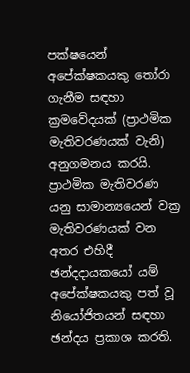පක්ෂයෙන් අපේක්ෂකයකු තෝරා ගැනීම සඳහා ක්‍රමවේදයක් (ප්‍රාථමික මැතිවරණයක් වැනි) අනුගමනය කරයි. ප්‍රාථමික මැතිවරණ යනු සාමාන්‍යයෙන් වක්‍ර මැතිවරණයක් වන අතර එහිදී ඡන්දදායකයෝ යම් අපේක්ෂකයකු පත් වූ නියෝජිතයන් සඳහා ඡන්දය ප්‍රකාශ කරති.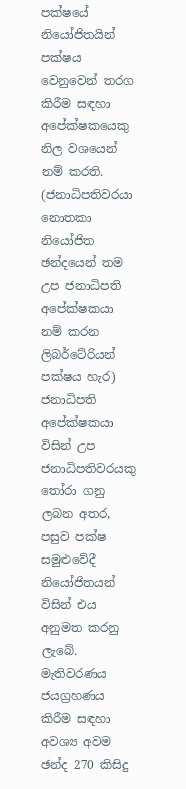පක්ෂයේ නියෝජිතයින් පක්ෂය වෙනුවෙන් තරග කිරීම සඳහා අපේක්ෂකයෙකු නිල වශයෙන් නම් කරති. (ජනාධිපතිවරයා නොතකා නියෝජිත ඡන්දයෙන් තම උප ජනාධිපති අපේක්ෂකයා නම් කරන ලිබර්ටේරියන් පක්ෂය හැර) ජනාධිපති අපේක්ෂකයා විසින් උප ජනාධිපතිවරයකු තෝරා ගනු ලබන අතර, පසුව පක්ෂ සමුළුවේදී නියෝජිතයන් විසින් එය අනුමත කරනු ලැබේ. මැතිවරණය ජයග්‍රහණය කිරීම සඳහා අවශ්‍ය අවම ඡන්ද 270 කිසිදු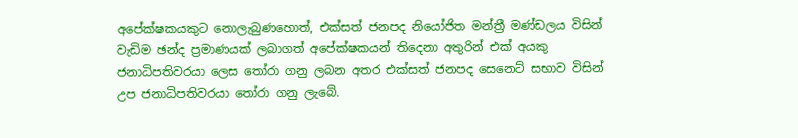අපේක්ෂකයකුට නොලැබුණහොත්, එක්සත් ජනපද නියෝජිත මන්ත්‍රී මණ්ඩලය විසින් වැඩිම ඡන්ද ප්‍රමාණයක් ලබාගත් අපේක්ෂකයන් තිදෙනා අතුරින් එක් අයකු ජනාධිපතිවරයා ලෙස තෝරා ගනු ලබන අතර එක්සත් ජනපද සෙනෙට් සභාව විසින් උප ජනාධිපතිවරයා තෝරා ගනු ලැබේ.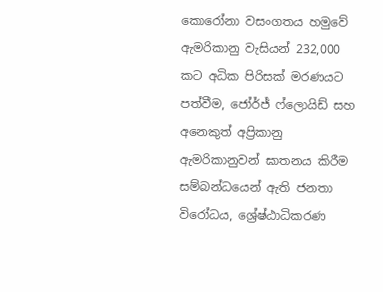කොරෝනා වසංගතය හමුවේ ඇමරිකානු වැසියන් 232,000 කට අධික පිරිසක් මරණයට පත්වීම, ජෝර්ජ් ෆ්ලොයිඩ් සහ අනෙකුත් අප්‍රිකානු ඇමරිකානුවන් ඝාතනය කිරීම සම්බන්ධයෙන් ඇති ජනතා විරෝධය, ශ්‍රේෂ්ඨාධිකරණ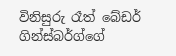විනිසුරු රෑත් බේඩර් ගින්ස්බර්ග්ගේ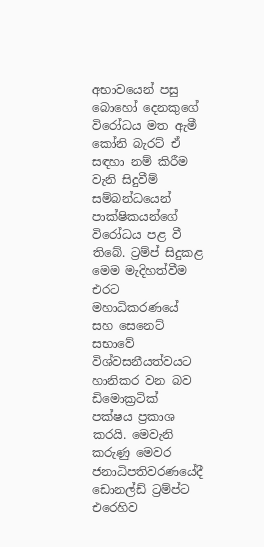අභාවයෙන් පසු බොහෝ දෙනකුගේ විරෝධය මත ඇමී කෝනි බැරට් ඒ සඳහා නම් කිරීම වැනි සිදුවීම් සම්බන්ධයෙන් පාක්ෂිකයන්ගේ විරෝධය පළ වී තිබේ. ට්‍රම්ප් සිදුකළ මෙම මැදිහත්වීම එරට මහාධිකරණයේ සහ සෙනෙට් සභාවේ විශ්වසනීයත්වයට හානිකර වන බව ඩිමොක්‍රටික් පක්ෂය ප්‍රකාශ කරයි. මෙවැනි කරුණු මෙවර ජනාධිපතිවරණයේදී  ඩොනල්ඩ් ට්‍රම්ප්ට එරෙහිව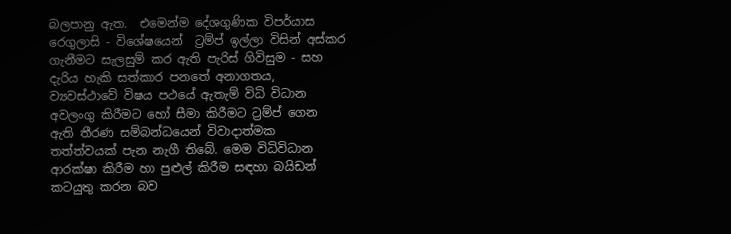බලපානු ඇත.  එමෙන්ම දේශගුණික විපර්යාස රෙගුලාසි - විශේෂයෙන්  ට්‍රම්ප් ඉල්ලා විසින් අස්කර ගැනීමට සැලසුම් කර ඇති පැරිස් ගිවිසුම - සහ දැරිය හැකි සත්කාර පනතේ අනාගතය, ව්‍යවස්ථාවේ විෂය පථයේ ඇතැම් විධි විධාන අවලංගු කිරීමට හෝ සීමා කිරීමට ට්‍රම්ප් ගෙන ඇති තීරණ සම්බන්ධයෙන් විවාදාත්මක තත්ත්වයක් පැන නැගී තිබේ. මෙම විධිවිධාන ආරක්ෂා කිරීම හා පුළුල් කිරීම සඳහා බයිඩන් කටයුතු කරන බව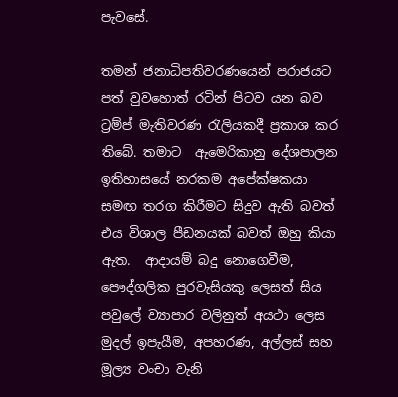පැවසේ.

තමන් ජනාධිපතිවරණයෙන් පරාජයට පත් වුවහොත් රටින් පිටව යන බව ට්‍රම්ප් මැතිවරණ රැලියකදී ප්‍රකාශ කර තිබේ. තමාට  ඇමෙරිකානු දේශපාලන ඉතිහාසයේ නරකම අපේක්ෂකයා සමඟ තරග කිරීමට සිදුව ඇති බවත් එය විශාල පීඩනයක් බවත් ඔහු කියා ඇත.  ආදායම් බදු නොගෙවීම, පෞද්ගලික පුරවැසියකු ලෙසත් සිය පවුලේ ව්‍යාපාර වලිනුත් අයථා ලෙස මුදල් ඉපැයීම, අපහරණ, අල්ලස් සහ මූල්‍ය වංචා වැනි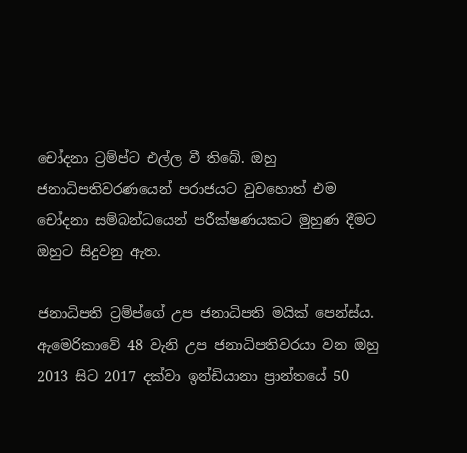චෝදනා ට්‍රම්ප්ට එල්ල වී තිබේ. ඔහු ජනාධිපතිවරණයෙන් පරාජයට වුවහොත් එම චෝදනා සම්බන්ධයෙන් පරීක්ෂණයකට මුහුණ දීමට ඔහුට සිදුවනු ඇත.

ජනාධිපති ට්‍රම්ප්ගේ උප ජනාධිපති මයික් පෙන්ස්ය. ඇමෙරිකාවේ 48 වැනි උප ජනාධිපතිවරයා වන ඔහු 2013 සිට 2017 දක්වා ඉන්ඩියානා ප්‍රාන්තයේ 50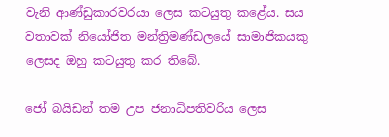වැනි ආණ්ඩුකාරවරයා ලෙස කටයුතු කළේය. සය වතාවක් නියෝජිත මන්ත්‍රිමණ්ඩලයේ සාමාජිකයකු ලෙසද ඔහු කටයුතු කර තිබේ.

ජෝ බයිඩන් තම උප ජනාධිපතිවරිය ලෙස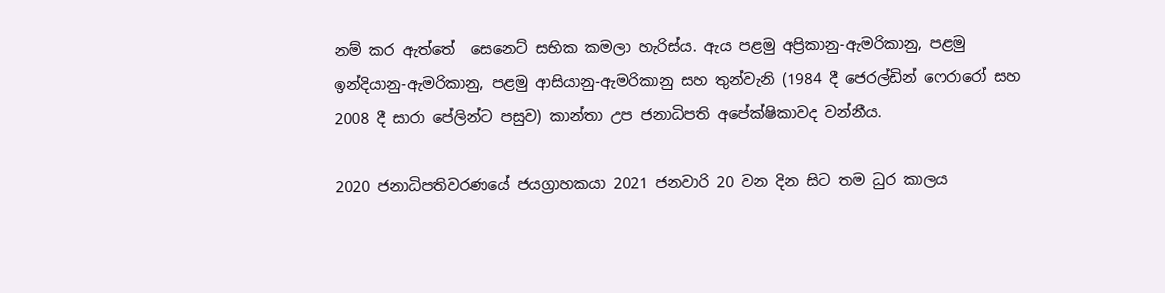නම් කර ඇත්තේ  සෙනෙට් සභික කමලා හැරිස්ය. ඇය පළමු අප්‍රිකානු-ඇමරිකානු, පළමු ඉන්දියානු-ඇමරිකානු, පළමු ආසියානු-ඇමරිකානු සහ තුන්වැනි (1984 දී ජෙරල්ඩින් ෆෙරාරෝ සහ 2008 දී සාරා පේලින්ට පසුව) කාන්තා උප ජනාධිපති අපේක්ෂිකාවද වන්නීය.

2020 ජනාධිපතිවරණයේ ජයග්‍රාහකයා 2021 ජනවාරි 20 වන දින සිට තම ධුර කාලය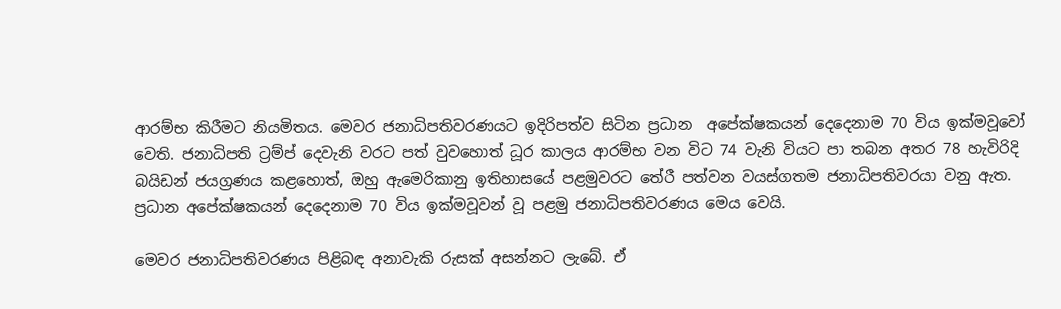ආරම්භ කිරීමට නියමිතය. මෙවර ජනාධිපතිවරණයට ඉදිරිපත්ව සිටින ප්‍රධාන  අපේක්ෂකයන් දෙදෙනාම 70 විය ඉක්මවූවෝ වෙති. ජනාධිපති ට්‍ර‍ම්ප් දෙවැනි වරට පත් වුවහොත් ධූර කාලය ආරම්භ වන විට 74 වැනි වියට පා තබන අතර 78 හැවිරිදි බයිඩන් ජයග්‍ර‍ණය කළහොත්, ඔහු ඇමෙරිකානු ඉතිහාසයේ පළමුවරට තේරී පත්වන වයස්ගතම ජනාධිපතිවරයා වනු ඇත. ප්‍රධාන අපේක්ෂකයන් දෙදෙනාම 70 විය ඉක්මවූවන් වූ පළමු ජනාධිපතිවරණය මෙය වෙයි.

මෙවර ජනාධිපතිවරණය පිළිබඳ අනාවැකි රුසක් අසන්නට ලැබේ. ඒ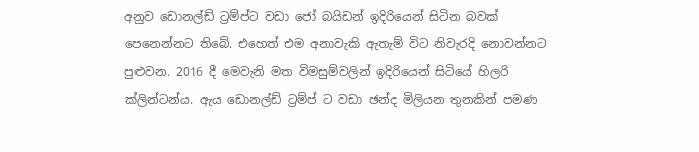අනුව ඩොනල්ඩ් ට්‍රම්ප්ට වඩා ජෝ බයිඩන් ඉදිරියෙන් සිටින බවක් පෙනෙන්නට තිබේ. එහෙත් එම අනාවැකි ඇතැම් විට නිවැරදි නොවන්නට පුළුවන. 2016 දී මෙවැනි මත විමසුම්වලින් ඉදිරියෙන් සිටියේ හිලරි ක්ලින්ටන්ය. ඇය ඩොනල්ඩ් ට්‍රම්ප් ට වඩා ඡන්ද මිලියන තුනකින් පමණ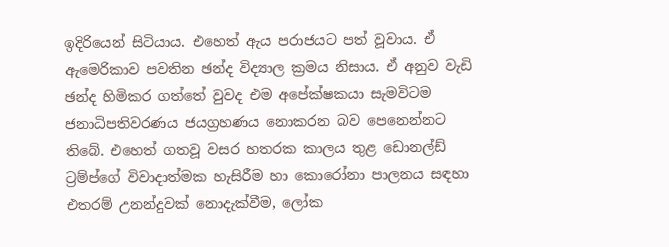ඉදිරියෙන් සිටියාය. එහෙත් ඇය පරාජයට පත් වූවාය. ඒ ඇමෙරිකාව පවතින ඡන්ද විද්‍යාල ක්‍රමය නිසාය. ඒ අනුව වැඩි ඡන්ද හිමිකර ගත්තේ වුවද එම අපේක්ෂකයා සැමවිටම ජනාධිපතිවරණය ජයග්‍රහණය නොකරන බව පෙනෙන්නට තිබේ. එහෙත් ගතවූ වසර හතරක කාලය තුළ ඩොනල්ඩ් ට්‍රම්ප්ගේ විවාදාත්මක හැසිරීම හා කොරෝනා පාලනය සඳහා එතරම් උනන්දුවක් නොදැක්වීම, ලෝක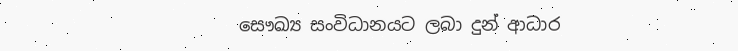සෞඛ්‍ය සංවිධානයට ලබා දුන් ආධාර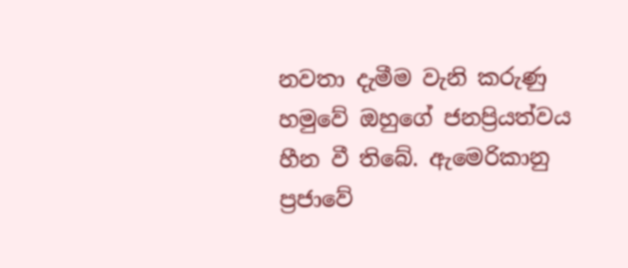නවතා දැමීම වැනි කරුණු හමුවේ ඔහුගේ ජනප්‍රියත්වය හීන වී තිබේ. ඇමෙරිකානු ප්‍රජාවේ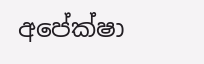අපේක්ෂා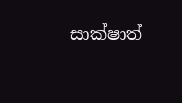සාක්ෂාත්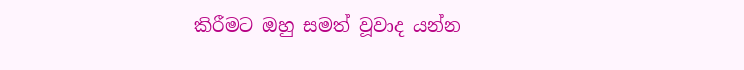කිරීමට ඔහු සමත් වූවාද යන්න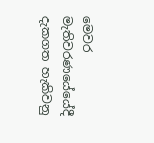මෙවර මැතිවරණයේයේදී දැකගත හැකිවනු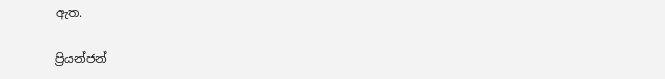ඇත.

ප්‍රියන්ජන්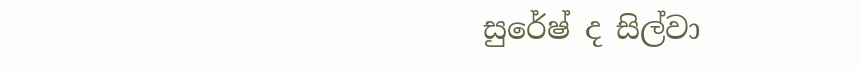සුරේෂ් ද සිල්වා